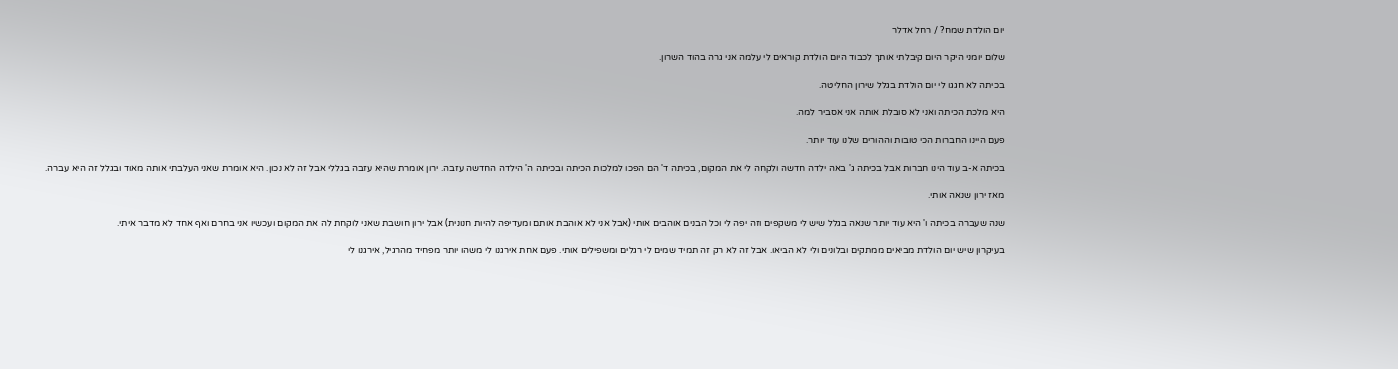יום הולדת שמח? / רחל אדלר

שלום יומני היקר היום קיבלתי אותך לכבוד היום הולדת קוראים לי עלמה אני גרה בהוד השרון.

בכיתה לא חגגו לי יום הולדת בגלל שירון החליטה.

היא מלכת הכיתה ואני לא סובלת אותה אני אסביר למה.

פעם היינו החברות הכי טובות וההורים שלנו עוד יותר.

בכיתה א-ב עוד הינו חברות אבל בכיתה ג' באה ילדה חדשה ולקחה לי את המקום, בכיתה ד' הם הפכו למלכות הכיתה ובכיתה ה' הילדה החדשה עזבה. ירון אומרת שהיא עזבה בגללי אבל זה לא נכון. היא אומרת שאני העלבתי אותה מאוד ובגלל זה היא עברה.

מאז ירון שנאה אותי.

שנה שעברה בכיתה ו' היא עוד יותר שנאה בגלל שיש לי משקפים וזה יפה לי וכל הבנים אוהבים אותי (אבל אני לא אוהבת אותם ומעדיפה להיות חנונית) אבל ירון חושבת שאני לוקחת לה את המקום ועכשיו אני בחרם ואף אחד לא מדבר איתי.

בעיקרון שיש יום הולדת מביאים ממתקים ובלונים ולי לא הביאו. אבל זה לא רק זה תמיד שמים לי רגלים ומשפילים אותי. פעם אחת אירגנו לי משהו יותר מפחיד מהרגיל, אירגנו לי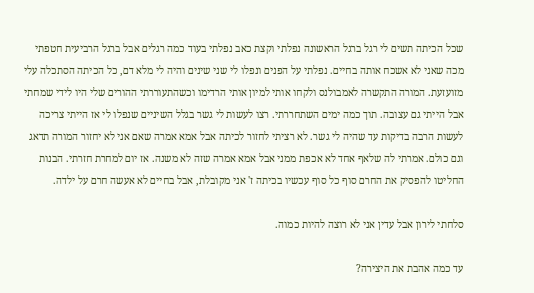שכל הכיתה תשים לי רגל ברגל הראשונה נפלתי וקצת כאב נפלתי בעוד כמה רגלים אבל ברגל הרביעית חטפתי מכה שאני לא אשכח אותה בחיים. נפלתי על הפנים ונפלו לי שני שינים והיה לי מלא דם, כל הכיתה הסתכלה עלי מזועזעת. המורה התקשרה לאמבולנס ולקחו אותי למיון אותי הרדימו וכשהתעוררתי ההורים שלי היו לידי שמחתי אבל הייתי גם עצובה. תוך כמה ימים השתחררתי. רצו לעשות לי גשר בגלל השיניים שנפלו לי אז הייתי צריכה לעשות הרבה בדיקות עד שהיה לי גשר. לא רציתי לחזור לכיתה אבל אמא אמרה שאם אני לא יחזור המורה תדאג וגם כולם. אמרתי לה שלאף אחד לא אכפת ממני אבל אמא אמרה שזה לא משנה. אז יום למחרת חזרתי. הבנות החליטו להפסיק את החרם סוף כל סוף עכשיו בכיתה ז' אני מקובלת, אבל בחיים לא אעשה חרם על ילדה.

סלחתי לירון אבל עדין אני לא רוצה להיות כמוה.

עד כמה אהבת את היצירה?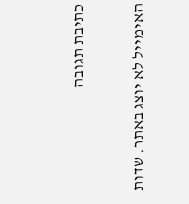כתיבת תגובה

האימייל לא יוצג באתר. שדות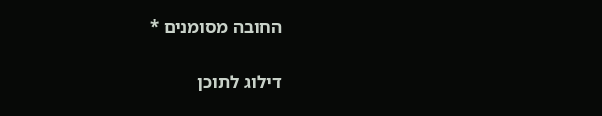החובה מסומנים *

דילוג לתוכן